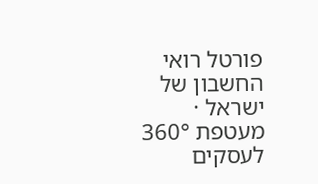פורטל רואי החשבון של ישראל · מעטפת 360° לעסקים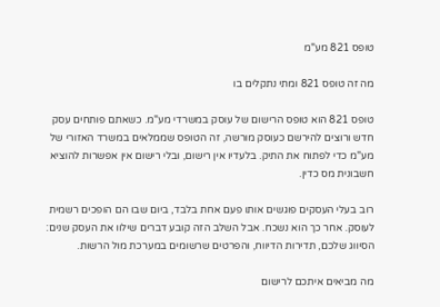טופס 821 מע"מ

מה זה טופס 821 ומתי נתקלים בו

טופס 821 הוא טופס הרישום של עוסק במשרדי מע"מ. כשאתם פותחים עסק חדש ורוצים להירשם כעוסק מורשה, זה הטופס שממלאים במשרד האזורי של מע"מ כדי לפתוח את התיק. בלעדיו אין רישום, ובלי רישום אין אפשרות להוציא חשבונית מס כדין.

רוב בעלי העסקים פוגשים אותו פעם אחת בלבד, ביום שבו הם הופכים רשמית לעוסק. אחר כך הוא נשכח. אבל השלב הזה קובע דברים שילוו את העסק שנים: הסיווג שלכם, תדירות הדיווח, והפרטים שרשומים במערכת מול הרשות.

מה מביאים איתכם לרישום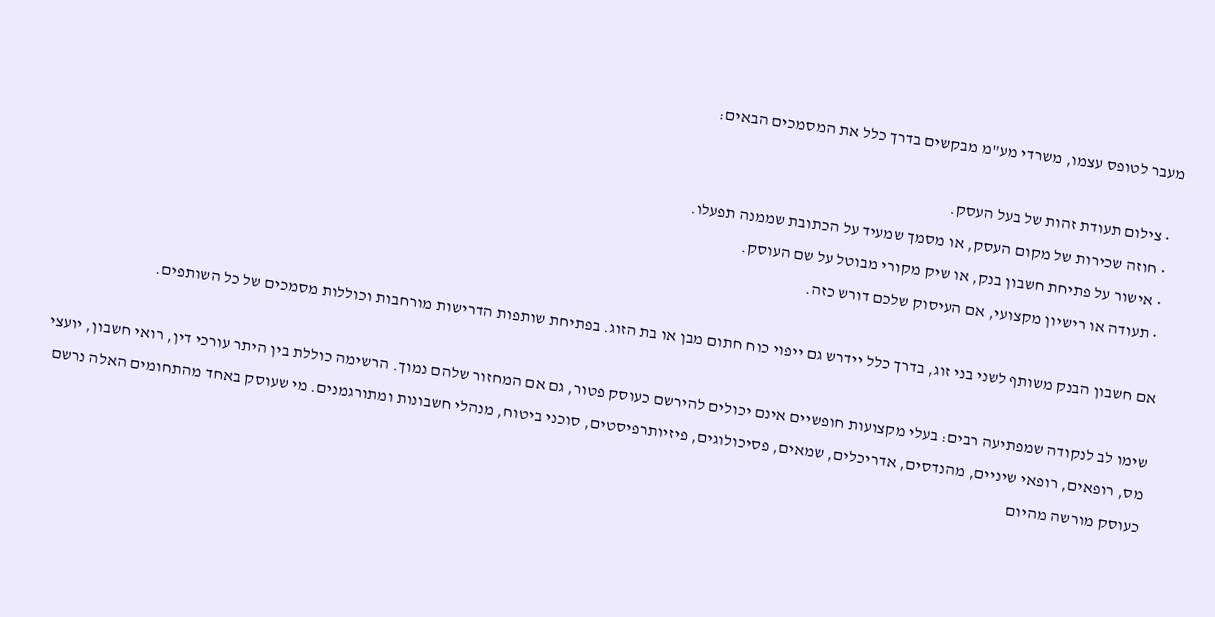מעבר לטופס עצמו, משרדי מע"מ מבקשים בדרך כלל את המסמכים הבאים:

  • צילום תעודת זהות של בעל העסק.
  • חוזה שכירות של מקום העסק, או מסמך שמעיד על הכתובת שממנה תפעלו.
  • אישור על פתיחת חשבון בנק, או שיק מקורי מבוטל על שם העוסק.
  • תעודה או רישיון מקצועי, אם העיסוק שלכם דורש כזה.

אם חשבון הבנק משותף לשני בני זוג, בדרך כלל יידרש גם ייפוי כוח חתום מבן או בת הזוג. בפתיחת שותפות הדרישות מורחבות וכוללות מסמכים של כל השותפים.

שימו לב לנקודה שמפתיעה רבים: בעלי מקצועות חופשיים אינם יכולים להירשם כעוסק פטור, גם אם המחזור שלהם נמוך. הרשימה כוללת בין היתר עורכי דין, רואי חשבון, יועצי מס, רופאים, רופאי שיניים, מהנדסים, אדריכלים, שמאים, פסיכולוגים, פיזיותרפיסטים, סוכני ביטוח, מנהלי חשבונות ומתורגמנים. מי שעוסק באחד מהתחומים האלה נרשם כעוסק מורשה מהיום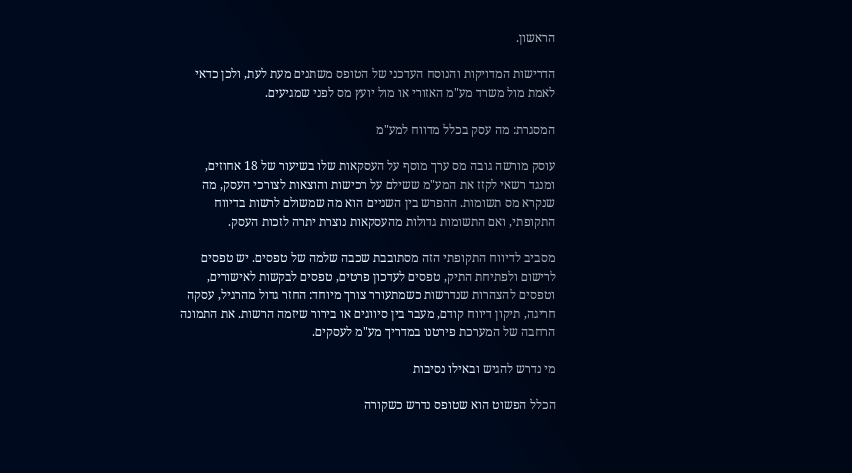הראשון.

הדרישות המדויקות והנוסח העדכני של הטופס משתנים מעת לעת, ולכן כדאי לאמת מול משרד מע"מ האזורי או מול יועץ מס לפני שמגיעים.

המסגרת: מה עסק בכלל מדווח למע"מ

עוסק מורשה גובה מס ערך מוסף על העסקאות שלו בשיעור של 18 אחוזים, ומנגד רשאי לקזז את המע"מ ששילם על רכישות והוצאות לצורכי העסק, מה שנקרא מס תשומות. ההפרש בין השניים הוא מה שמשולם לרשות בדיווח התקופתי, ואם התשומות גדולות מהעסקאות נוצרת יתרה לזכות העסק.

מסביב לדיווח התקופתי הזה מסתובבת שכבה שלמה של טפסים. יש טפסים לרישום ולפתיחת התיק, טפסים לעדכון פרטים, טפסים לבקשות לאישורים, וטפסים להצהרות שנדרשות כשמתעורר צורך מיוחד: החזר גדול מהרגיל, עסקה חריגה, תיקון דיווח קודם, מעבר בין סיווגים או בירור שיזמה הרשות. את התמונה הרחבה של המערכת פירטנו במדריך מע"מ לעסקים.

מי נדרש להגיש ובאילו נסיבות

הכלל הפשוט הוא שטופס נדרש כשקורה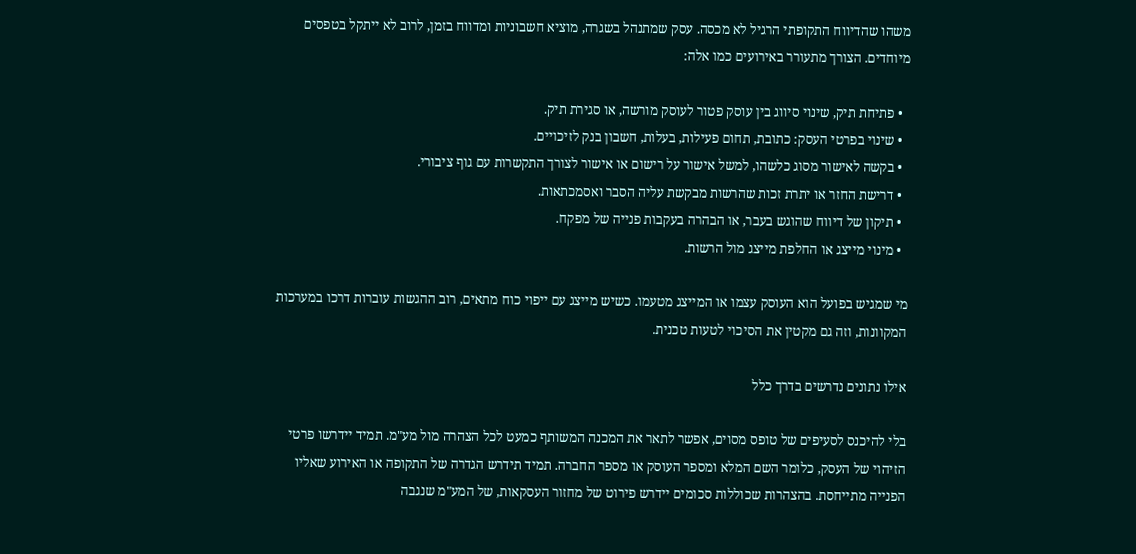משהו שהדיווח התקופתי הרגיל לא מכסה. עסק שמתנהל בשגרה, מוציא חשבוניות ומדווח בזמן, לרוב לא ייתקל בטפסים מיוחדים. הצורך מתעורר באירועים כמו אלה:

  • פתיחת תיק, שינוי סיווג בין עוסק פטור לעוסק מורשה, או סגירת תיק.
  • שינוי בפרטי העסק: כתובת, תחום פעילות, בעלות, חשבון בנק לזיכויים.
  • בקשה לאישור מסוג כלשהו, למשל אישור על רישום או אישור לצורך התקשרות עם גוף ציבורי.
  • דרישת החזר או יתרת זכות שהרשות מבקשת עליה הסבר ואסמכתאות.
  • תיקון של דיווח שהוגש בעבר, או הבהרה בעקבות פנייה של מפקח.
  • מינוי מייצג או החלפת מייצג מול הרשות.

מי שמגיש בפועל הוא העוסק עצמו או המייצג מטעמו. כשיש מייצג עם ייפוי כוח מתאים, רוב ההגשות עוברות דרכו במערכות המקוונות, וזה גם מקטין את הסיכוי לטעות טכנית.

אילו נתונים נדרשים בדרך כלל

בלי להיכנס לסעיפים של טופס מסוים, אפשר לתאר את המכנה המשותף כמעט לכל הצהרה מול מע"מ. תמיד יידרשו פרטי הזיהוי של העסק, כלומר השם המלא ומספר העוסק או מספר החברה. תמיד תידרש הגדרה של התקופה או האירוע שאליו הפנייה מתייחסת. בהצהרות שכוללות סכומים יידרש פירוט של מחזור העסקאות, של המע"מ שנגבה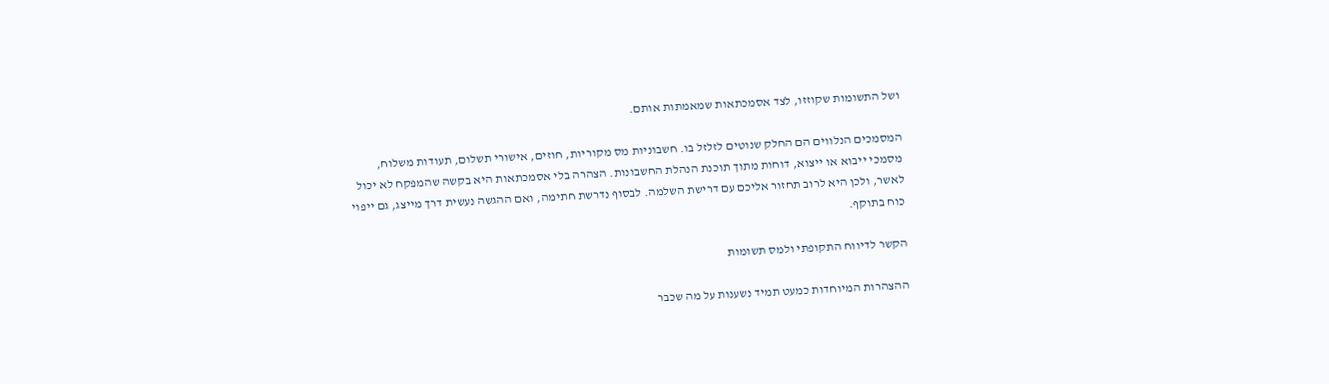ושל התשומות שקוזזו, לצד אסמכתאות שמאמתות אותם.

המסמכים הנלווים הם החלק שנוטים לזלזל בו. חשבוניות מס מקוריות, חוזים, אישורי תשלום, תעודות משלוח, מסמכי ייבוא או ייצוא, דוחות מתוך תוכנת הנהלת החשבונות. הצהרה בלי אסמכתאות היא בקשה שהמפקח לא יכול לאשר, ולכן היא לרוב תחזור אליכם עם דרישת השלמה. לבסוף נדרשת חתימה, ואם ההגשה נעשית דרך מייצג, גם ייפוי כוח בתוקף.

הקשר לדיווח התקופתי ולמס תשומות

ההצהרות המיוחדות כמעט תמיד נשענות על מה שכבר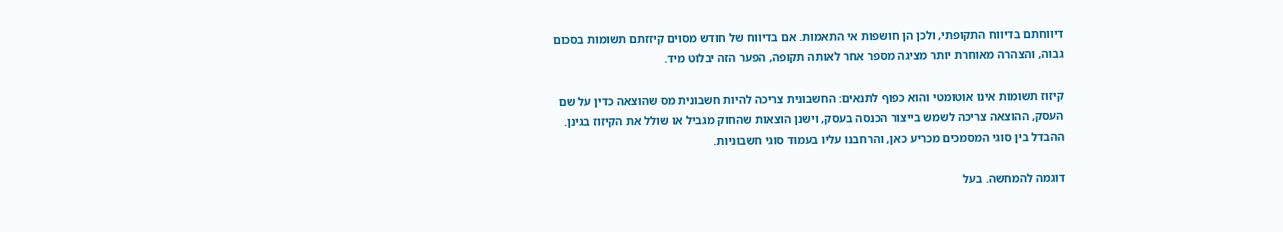דיווחתם בדיווח התקופתי, ולכן הן חושפות אי התאמות. אם בדיווח של חודש מסוים קיזזתם תשומות בסכום גבוה, והצהרה מאוחרת יותר מציגה מספר אחר לאותה תקופה, הפער הזה יבלוט מיד.

קיזוז תשומות אינו אוטומטי והוא כפוף לתנאים: החשבונית צריכה להיות חשבונית מס שהוצאה כדין על שם העסק, ההוצאה צריכה לשמש בייצור הכנסה בעסק, וישנן הוצאות שהחוק מגביל או שולל את הקיזוז בגינן. ההבדל בין סוגי המסמכים מכריע כאן, והרחבנו עליו בעמוד סוגי חשבוניות.

דוגמה להמחשה. בעל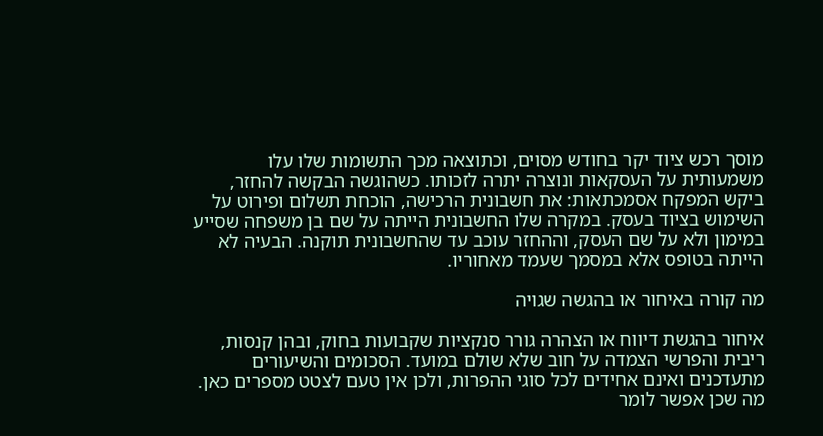מוסך רכש ציוד יקר בחודש מסוים, וכתוצאה מכך התשומות שלו עלו משמעותית על העסקאות ונוצרה יתרה לזכותו. כשהוגשה הבקשה להחזר, ביקש המפקח אסמכתאות: את חשבונית הרכישה, הוכחת תשלום ופירוט על השימוש בציוד בעסק. במקרה שלו החשבונית הייתה על שם בן משפחה שסייע במימון ולא על שם העסק, וההחזר עוכב עד שהחשבונית תוקנה. הבעיה לא הייתה בטופס אלא במסמך שעמד מאחוריו.

מה קורה באיחור או בהגשה שגויה

איחור בהגשת דיווח או הצהרה גורר סנקציות שקבועות בחוק, ובהן קנסות, ריבית והפרשי הצמדה על חוב שלא שולם במועד. הסכומים והשיעורים מתעדכנים ואינם אחידים לכל סוגי ההפרות, ולכן אין טעם לצטט מספרים כאן. מה שכן אפשר לומר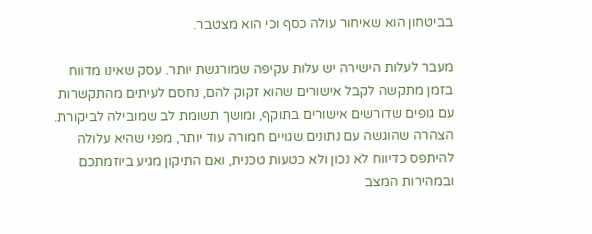בביטחון הוא שאיחור עולה כסף וכי הוא מצטבר.

מעבר לעלות הישירה יש עלות עקיפה שמורגשת יותר. עסק שאינו מדווח בזמן מתקשה לקבל אישורים שהוא זקוק להם, נחסם לעיתים מהתקשרות עם גופים שדורשים אישורים בתוקף, ומושך תשומת לב שמובילה לביקורת. הצהרה שהוגשה עם נתונים שגויים חמורה עוד יותר, מפני שהיא עלולה להיתפס כדיווח לא נכון ולא כטעות טכנית, ואם התיקון מגיע ביוזמתכם ובמהירות המצב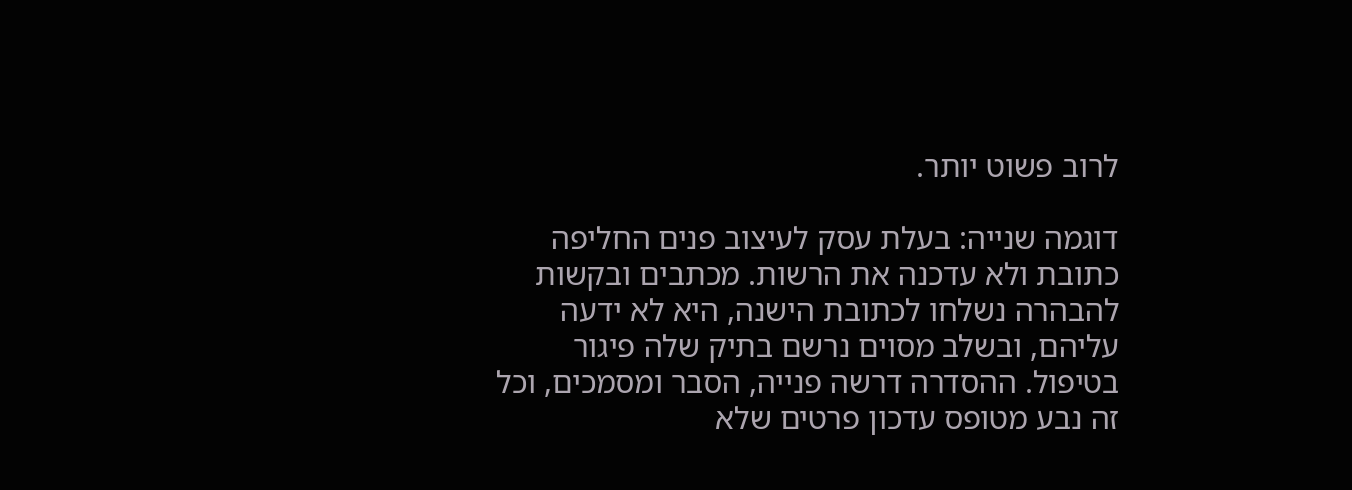לרוב פשוט יותר.

דוגמה שנייה: בעלת עסק לעיצוב פנים החליפה כתובת ולא עדכנה את הרשות. מכתבים ובקשות להבהרה נשלחו לכתובת הישנה, היא לא ידעה עליהם, ובשלב מסוים נרשם בתיק שלה פיגור בטיפול. ההסדרה דרשה פנייה, הסבר ומסמכים, וכל זה נבע מטופס עדכון פרטים שלא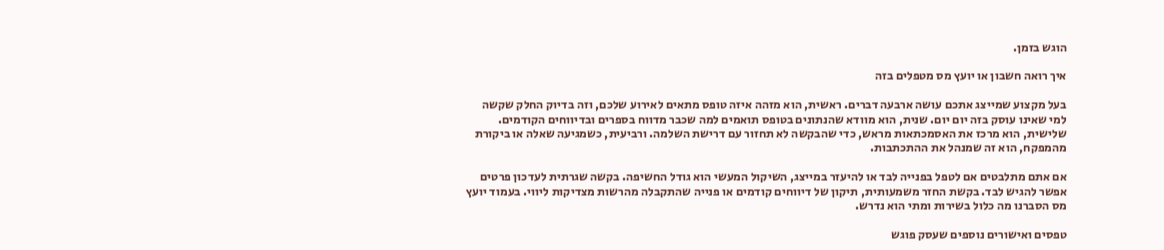הוגש בזמן.

איך רואה חשבון או יועץ מס מטפלים בזה

בעל מקצוע שמייצג אתכם עושה ארבעה דברים. ראשית, הוא מזהה איזה טופס מתאים לאירוע שלכם, וזה בדיוק החלק שקשה למי שאינו עוסק בזה יום יום. שנית, הוא מוודא שהנתונים בטופס תואמים למה שכבר מדווח בספרים ובדיווחים הקודמים. שלישית, הוא מרכז את האסמכתאות מראש, כדי שהבקשה לא תחזור עם דרישת השלמה. ורביעית, כשמגיעה שאלה או ביקורת מהמפקח, הוא זה שמנהל את ההתכתבות.

אם אתם מתלבטים אם לטפל בפנייה לבד או להיעזר במייצג, השיקול המעשי הוא גודל החשיפה. בקשה שגרתית לעדכון פרטים אפשר להגיש לבד. בקשת החזר משמעותית, תיקון של דיווחים קודמים או פנייה שהתקבלה מהרשות מצדיקות ליווי. בעמוד יועץ מס הסברנו מה כלול בשירות ומתי הוא נדרש.

טפסים ואישורים נוספים שעסק פוגש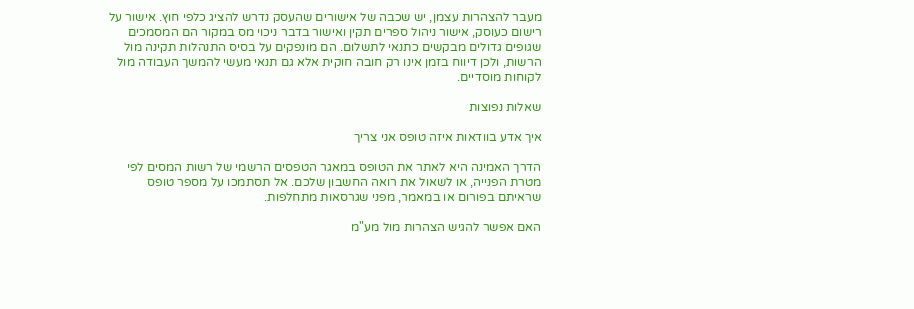מעבר להצהרות עצמן, יש שכבה של אישורים שהעסק נדרש להציג כלפי חוץ. אישור על רישום כעוסק, אישור ניהול ספרים תקין ואישור בדבר ניכוי מס במקור הם המסמכים שגופים גדולים מבקשים כתנאי לתשלום. הם מונפקים על בסיס התנהלות תקינה מול הרשות, ולכן דיווח בזמן אינו רק חובה חוקית אלא גם תנאי מעשי להמשך העבודה מול לקוחות מוסדיים.

שאלות נפוצות

איך אדע בוודאות איזה טופס אני צריך

הדרך האמינה היא לאתר את הטופס במאגר הטפסים הרשמי של רשות המסים לפי מטרת הפנייה, או לשאול את רואה החשבון שלכם. אל תסתמכו על מספר טופס שראיתם בפורום או במאמר, מפני שגרסאות מתחלפות.

האם אפשר להגיש הצהרות מול מע"מ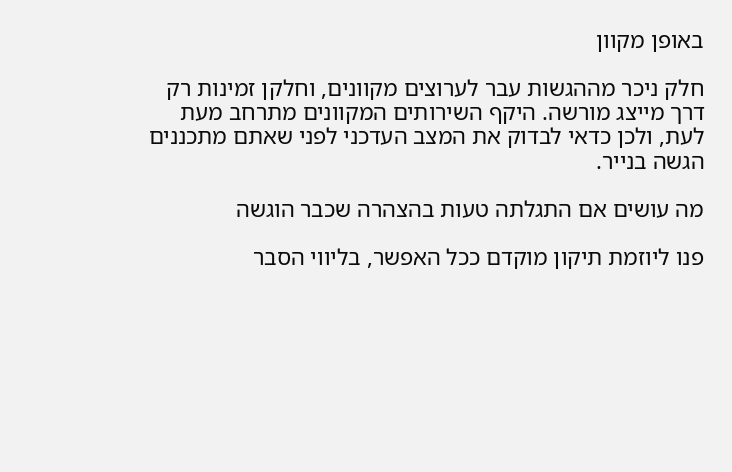באופן מקוון

חלק ניכר מההגשות עבר לערוצים מקוונים, וחלקן זמינות רק דרך מייצג מורשה. היקף השירותים המקוונים מתרחב מעת לעת, ולכן כדאי לבדוק את המצב העדכני לפני שאתם מתכננים הגשה בנייר.

מה עושים אם התגלתה טעות בהצהרה שכבר הוגשה

פנו ליוזמת תיקון מוקדם ככל האפשר, בליווי הסבר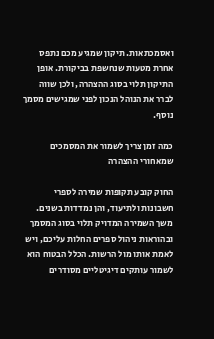ואסמכתאות. תיקון שמגיע מכם נתפס אחרת מטעות שנחשפת בביקורת. אופן התיקון תלוי בסוג ההצהרה, ולכן שווה לברר את הנוהל הנכון לפני שמגישים מסמך נוסף.

כמה זמן צריך לשמור את המסמכים שמאחורי ההצהרה

החוק קובע תקופות שמירה לספרי חשבונות ולתיעוד, והן נמדדות בשנים. משך השמירה המדויק תלוי בסוג המסמך ובהוראות ניהול ספרים החלות עליכם, ויש לאמת אותו מול הרשות. הכלל הבטוח הוא לשמור עותקים דיגיטליים מסודרים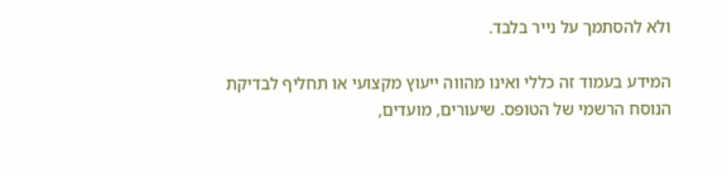ולא להסתמך על נייר בלבד.

המידע בעמוד זה כללי ואינו מהווה ייעוץ מקצועי או תחליף לבדיקת הנוסח הרשמי של הטופס. שיעורים, מועדים,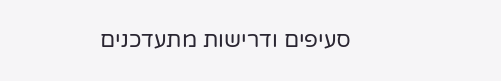סעיפים ודרישות מתעדכנים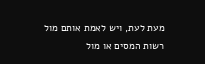מעת לעת, ויש לאמת אותם מול רשות המסים או מול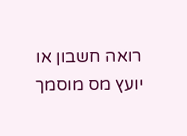רואה חשבון או יועץ מס מוסמך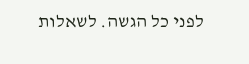לפני כל הגשה. לשאלות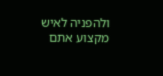ולהפניה לאיש מקצוע אתם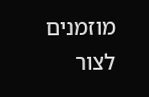מוזמנים לצור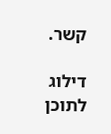קשר.

דילוג לתוכן